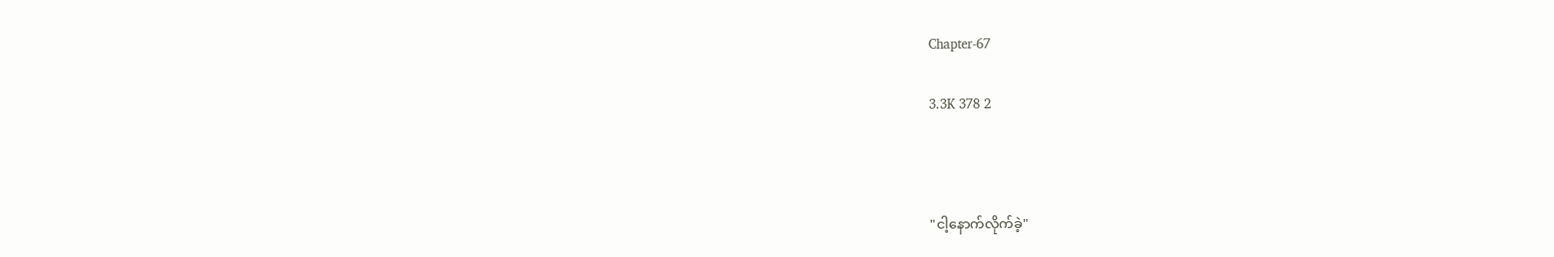Chapter-67

3.3K 378 2



"ငါ့နောက်လိုက်ခဲ့"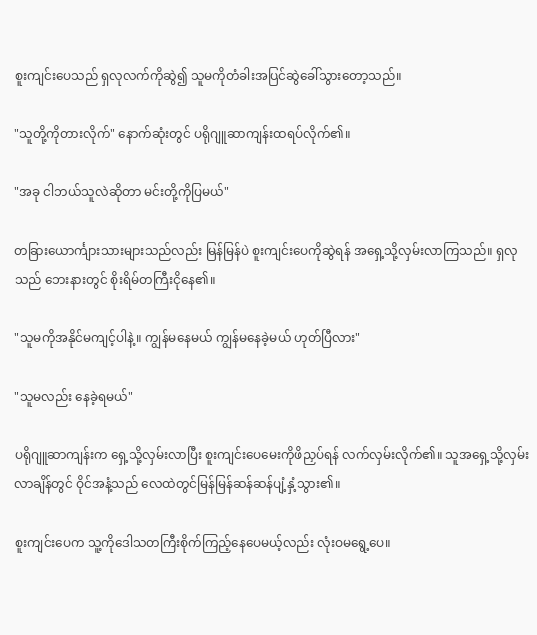စူးကျင်းပေသည် ရှလုလက်ကိုဆွဲ၍ သူမကိုတံခါးအပြင်ဆွဲခေါ်သွားတော့သည်။

"သူတို့ကိုတားလိုက်" နောက်ဆုံးတွင် ပရိုဂျူဆာကျန်းထရပ်လိုက်၏။

"အခု ငါဘယ်သူလဲဆိုတာ မင်းတို့ကိုပြမယ်"

တခြားယောင်္ကျားသားများသည်လည်း မြန်မြန်ပဲ စူးကျင်းပေကိုဆွဲရန် အရှေ့သို့လှမ်းလာကြသည်။ ရှလုသည် ဘေးနားတွင် စိုးရိမ်တကြီးငိုနေ၏။

"သူမကိုအနိုင်မကျင့်ပါနဲ့။ ကျွန်မနေမယ် ကျွန်မနေခဲ့မယ် ဟုတ်ပြီလား"

"သူမလည်း နေခဲ့ရမယ်"

ပရိုဂျူဆာကျန်းက ရှေ့သို့လှမ်းလာပြီး စူးကျင်းပေမေးကိုဖိညှပ်ရန် လက်လှမ်းလိုက်၏။ သူအရှေ့သို့လှမ်းလာချိန်တွင် ဝိုင်အနံ့သည် လေထဲတွင်မြန်မြန်ဆန်ဆန်ပျံ့နှံ့သွား၏။

စူးကျင်းပေက သူ့ကိုဒေါသတကြီးစိုက်ကြည့်နေပေမယ့်လည်း လုံးဝမရွေ့ပေ။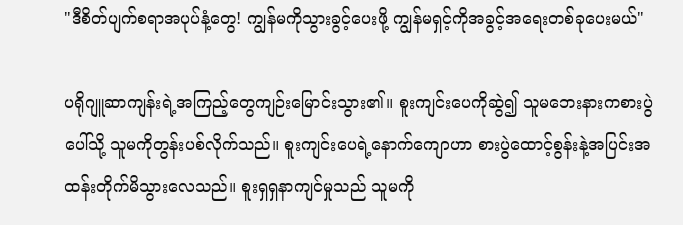"ဒီစိတ်ပျက်စရာအပုပ်နံ့တွေ! ကျွန်မကိုသွားခွင့်ပေးဖို့ ကျွန်မရှင့်ကိုအခွင့်အရေးတစ်ခုပေးမယ်"

ပရိုဂျူဆာကျန်းရဲ့အကြည့်တွေကျဉ်းမြောင်းသွား၏။ စူးကျင်းပေကိုဆွဲ၍ သူမဘေးနားကစားပွဲပေါ်သို့ သူမကိုတွန်းပစ်လိုက်သည်။ စူးကျင်းပေရဲ့နောက်ကျောဟာ စားပွဲထောင့်စွန်းနဲ့အပြင်းအထန်းတိုက်မိသွားလေသည်။ စူးရှရှနာကျင်မှုသည် သူမကို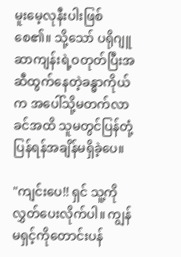မူးမေ့လုနီးပါးဖြစ်စေ၏။ သို့သော် ပရိုဂျူဆာကျန်းရဲ့ဝတုတ်ပြီးအဆီထွက်နေတဲ့ခန္ဓာကိုယ်က အပေါ်သို့မတက်လာခင်အထိ သူမတွင်ပြန်တုံ့ပြန်ရန်အချိန်မရှိခဲ့ပေ။

"ကျင်းပေ!! ရှင် သူ့ကိုလွှတ်ပေးလိုက်ပါ။ ကျွန်မရှင့်ကိုတောင်းပန်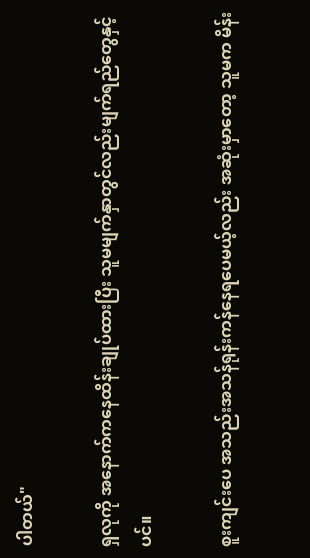ပါတယ်"

ရှလုကို အနောက်ကနေထိန်းချုပ်ထားပြီး သူမမျက်နှာတွင်လည်းမျက်ရည်တွေနှင့်ပင်။

စူးကျင်းပေ အသည်းအသန်ရုန်းကန်နေရပေမယ့်လည်း အဆုံးမှာတော့ သူမက မိန်း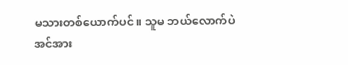မသားတစ်ယောက်ပင်။ သူမ ဘယ်လောက်ပဲအင်အား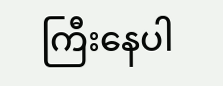ကြီးနေပါ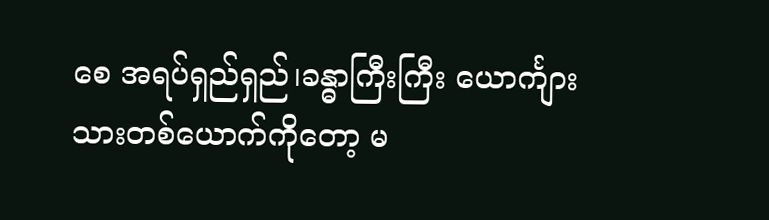စေ အရပ်ရှည်ရှည်၊ခန္ဓာကြီးကြီး ယောင်္ကျားသားတစ်ယောက်ကိုတော့ မ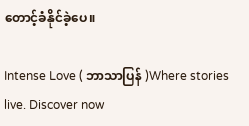တောင့်ခံနိုင်ခဲ့ပေ။

Intense Love ( ဘာသာပြန် )Where stories live. Discover now